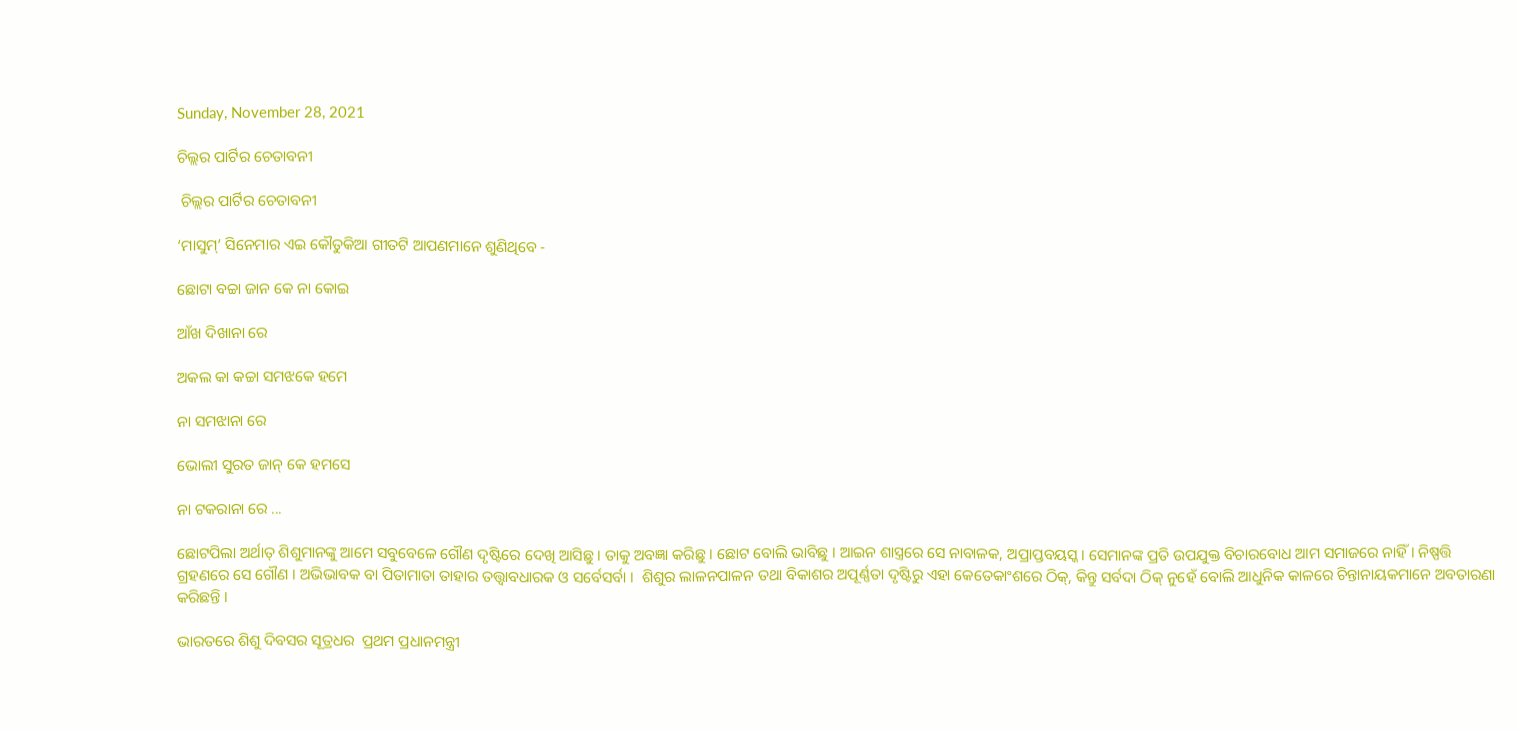Sunday, November 28, 2021

ଚିଲ୍ଲର ପାର୍ଟିର ଚେତାବନୀ

 ଚିଲ୍ଲର ପାର୍ଟିର ଚେତାବନୀ

‘ମାସୁମ୍’ ସିନେମାର ଏଇ କୌତୁକିଆ ଗୀତଟି ଆପଣମାନେ ଶୁଣିଥିବେ -

ଛୋଟା ବଚ୍ଚା ଜାନ କେ ନା କୋଇ

ଆଁଖ ଦିଖାନା ରେ

ଅକଲ କା କଚ୍ଚା ସମଝକେ ହମେ

ନା ସମଝାନା ରେ

ଭୋଲୀ ସୁରତ ଜାନ୍ କେ ହମସେ

ନା ଟକରାନା ରେ ...

ଛୋଟପିଲା ଅର୍ଥାତ୍ ଶିଶୁମାନଙ୍କୁ ଆମେ ସବୁବେଳେ ଗୌଣ ଦୃଷ୍ଟିରେ ଦେଖି ଆସିଛୁ । ତାକୁ ଅବଜ୍ଞା କରିଛୁ । ଛୋଟ ବୋଲି ଭାବିଛୁ । ଆଇନ ଶାସ୍ତ୍ରରେ ସେ ନାବାଳକ, ଅପ୍ରାପ୍ତବୟସ୍କ। ସେମାନଙ୍କ ପ୍ରତି ଉପଯୁକ୍ତ ବିଚାରବୋଧ ଆମ ସମାଜରେ ନାହିଁ । ନିଷ୍ପତ୍ତି ଗ୍ରହଣରେ ସେ ଗୌଣ । ଅଭିଭାବକ ବା ପିତାମାତା ତାହାର ତତ୍ତ୍ୱାବଧାରକ ଓ ସର୍ବେସର୍ବା ।  ଶିଶୁର ଲାଳନପାଳନ ତଥା ବିକାଶର ଅପୂର୍ଣ୍ଣତା ଦୃଷ୍ଟିରୁ ଏହା କେତେକାଂଶରେ ଠିକ୍, କିନ୍ତୁ ସର୍ବଦା ଠିକ୍ ନୁହେଁ ବୋଲି ଆଧୁନିକ କାଳରେ ଚିନ୍ତାନାୟକମାନେ ଅବତାରଣା କରିଛନ୍ତି ।

ଭାରତରେ ଶିଶୁ ଦିବସର ସୂତ୍ରଧର  ପ୍ରଥମ ପ୍ରଧାନମନ୍ତ୍ରୀ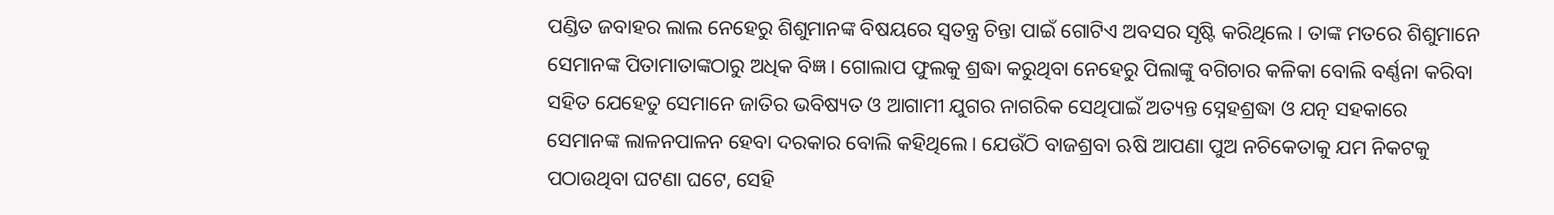ପଣ୍ଡିତ ଜବାହର ଲାଲ ନେହେରୁ ଶିଶୁମାନଙ୍କ ବିଷୟରେ ସ୍ୱତନ୍ତ୍ର ଚିନ୍ତା ପାଇଁ ଗୋଟିଏ ଅବସର ସୃଷ୍ଟି କରିଥିଲେ । ତାଙ୍କ ମତରେ ଶିଶୁମାନେ  ସେମାନଙ୍କ ପିତାମାତାଙ୍କଠାରୁ ଅଧିକ ବିଜ୍ଞ । ଗୋଲାପ ଫୁଲକୁ ଶ୍ରଦ୍ଧା କରୁଥିବା ନେହେରୁ ପିଲାଙ୍କୁ ବଗିଚାର କଳିକା ବୋଲି ବର୍ଣ୍ଣନା କରିବା ସହିତ ଯେହେତୁ ସେମାନେ ଜାତିର ଭବିଷ୍ୟତ ଓ ଆଗାମୀ ଯୁଗର ନାଗରିକ ସେଥିପାଇଁ ଅତ୍ୟନ୍ତ ସ୍ନେହଶ୍ରଦ୍ଧା ଓ ଯତ୍ନ ସହକାରେ ସେମାନଙ୍କ ଲାଳନପାଳନ ହେବା ଦରକାର ବୋଲି କହିଥିଲେ । ଯେଉଁଠି ବାଜଶ୍ରବା ଋଷି ଆପଣା ପୁଅ ନଚିକେତାକୁ ଯମ ନିକଟକୁ ପଠାଉଥିବା ଘଟଣା ଘଟେ, ସେହି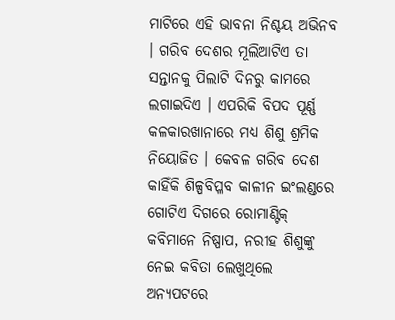ମାଟିରେ ଏହି ଭାବନା ନିଶ୍ଚୟ ଅଭିନବ । ଗରିବ ଦେଶର ମୂଲିଆଟିଏ ତା ସନ୍ତାନକୁ ପିଲାଟି ଦିନରୁ କାମରେ ଲଗାଇଦିଏ । ଏପରିକି ବିପଦ ପୂର୍ଣ୍ଣ କଳକାରଖାନାରେ ମଧ୍ୟ ଶିଶୁ ଶ୍ରମିକ ନିୟୋଜିତ । କେବଳ ଗରିବ ଦେଶ କାହିଁକି ଶିଳ୍ପବିପ୍ଳବ କାଳୀନ ଇଂଲଣ୍ଡରେ ଗୋଟିଏ ଦିଗରେ ରୋମାଣ୍ଟିକ୍ କବିମାନେ ନିଷ୍ପାପ, ନରୀହ ଶିଶୁଙ୍କୁ ନେଇ କବିତା ଲେଖୁଥିଲେ ଅନ୍ୟପଟରେ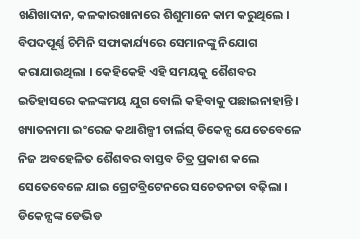ଖଣିଖାଦାନ, କଳକାରଖାନାରେ ଶିଶୁମାନେ କାମ କରୁଥିଲେ । ବିପଦପୂର୍ଣ୍ଣ ଚିମିନି ସଫାକାର୍ଯ୍ୟରେ ସେମାନଙ୍କୁ ନିଯୋଗ କରାଯାଉଥିଲା । କେହିକେହି ଏହି ସମୟକୁ ଶୈଶବର ଇତିହାସରେ କଳଙ୍କମୟ ଯୁଗ ବୋଲି କହିବାକୁ ପଛାଇନାହାନ୍ତି । ଖ୍ୟାତନାମା ଇଂରେଜ କଥାଶିଳ୍ପୀ ଚାର୍ଲସ୍ ଡିକେନ୍ସ ଯେତେବେଳେ ନିଜ ଅବହେଳିତ ଶୈଶବର ବାସ୍ତବ ଚିତ୍ର ପ୍ରକାଶ କଲେ ସେତେବେଳେ ଯାଇ ଗ୍ରେଟବ୍ରିଟେନରେ ସଚେତନତା ବଢ଼ିଲା । ଡିକେନ୍ସଙ୍କ ଡେଭିଡ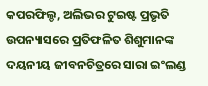କପରଫିଲ୍ଡ, ଅଲିଭର ଟୁଇଷ୍ଟ ପ୍ରଭୃତି ଉପନ୍ୟାସରେ ପ୍ରତିଫଳିତ ଶିଶୁମାନଙ୍କ ଦୟନୀୟ ଜୀବନଚିତ୍ରରେ ସାରା ଇଂଲଣ୍ଡ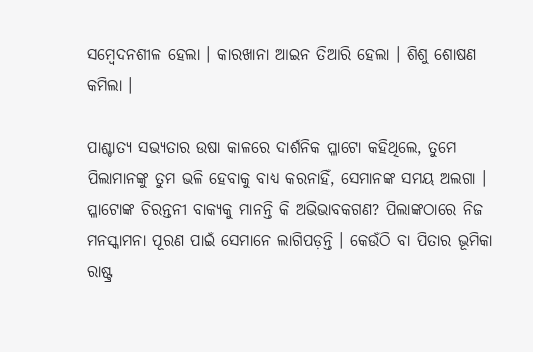ସମ୍ବେଦନଶୀଳ ହେଲା । କାରଖାନା ଆଇନ ତିଆରି ହେଲା । ଶିଶୁ ଶୋଷଣ କମିଲା ।

ପାଶ୍ଚାତ୍ୟ ସଭ୍ୟତାର ଉଷା କାଳରେ ଦାର୍ଶନିକ ପ୍ଳାଟୋ କହିଥିଲେ, ତୁମେ ପିଲାମାନଙ୍କୁ ତୁମ ଭଳି ହେବାକୁ ବାଧ୍ୟ କରନାହିଁ, ସେମାନଙ୍କ ସମୟ ଅଲଗା । ପ୍ଳାଟୋଙ୍କ ଚିରନ୍ତନୀ ବାକ୍ୟକୁ ମାନନ୍ତି କି ଅଭିଭାବକଗଣ? ପିଲାଙ୍କଠାରେ ନିଜ ମନସ୍କାମନା ପୂରଣ ପାଇଁ ସେମାନେ ଲାଗିପଡ଼ନ୍ତି । କେଉଁଠି ବା ପିତାର ଭୂମିକା ରାଷ୍ଟ୍ର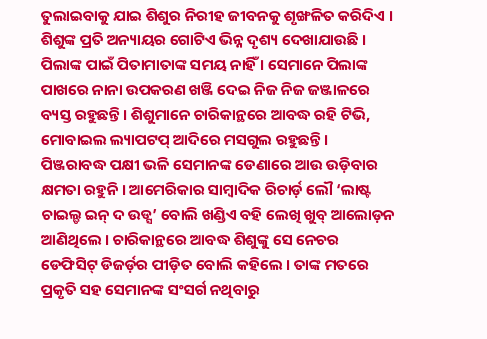ତୁଲାଇବାକୁ ଯାଇ ଶିଶୁର ନିରୀହ ଜୀବନକୁ ଶୃଙ୍ଖଳିତ କରିଦିଏ । ଶିଶୁଙ୍କ ପ୍ରତି ଅନ୍ୟାୟର ଗୋଟିଏ ଭିନ୍ନ ଦୃଶ୍ୟ ଦେଖାଯାଉଛି । ପିଲାଙ୍କ ପାଇଁ ପିତାମାତାଙ୍କ ସମୟ ନାହିଁ । ସେମାନେ ପିଲାଙ୍କ ପାଖରେ ନାନା ଉପକରଣ ଖଞ୍ଜି ଦେଇ ନିଜ ନିଜ ଜଞ୍ଜାଳରେ ବ୍ୟସ୍ତ ରହୁଛନ୍ତି । ଶିଶୁମାନେ ଚାରିକାନ୍ଥରେ ଆବଦ୍ଧ ରହି ଟିଭି, ମୋବାଇଲ ଲ୍ୟାପଟପ୍ ଆଦିରେ ମସଗୁଲ ରହୁଛନ୍ତି । ପିଞ୍ଜରାବଦ୍ଧ ପକ୍ଷୀ ଭଳି ସେମାନଙ୍କ ଡେଣାରେ ଆଉ ଉଡ଼ିବାର କ୍ଷମତା ରହୁନି । ଆମେରିକାର ସାମ୍ବାଦିକ ରିଚାର୍ଡ଼ ଲୌ ‘ଲାଷ୍ଟ ଚାଇଲ୍ଡ ଇନ୍ ଦ ଉଡ୍ସ’ ବୋଲି ଖଣ୍ଡିଏ ବହି ଲେଖି ଖୁବ୍ ଆଲୋଡ଼ନ ଆଣିଥିଲେ । ଚାରିକାନ୍ଥରେ ଆବଦ୍ଧ ଶିଶୁଙ୍କୁ ସେ ନେଚର ଡେଫିସିଟ୍ ଡିଜର୍ଡ଼ର ପୀଡ଼ିତ ବୋଲି କହିଲେ । ତାଙ୍କ ମତରେ ପ୍ରକୃତି ସହ ସେମାନଙ୍କ ସଂସର୍ଗ ନଥିବାରୁ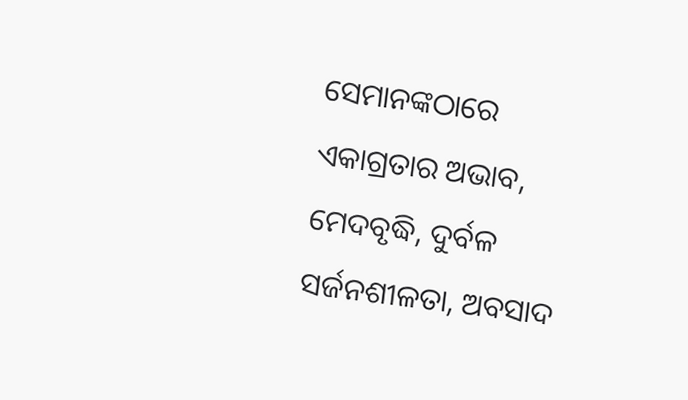ସେମାନଙ୍କଠାରେ ଏକାଗ୍ରତାର ଅଭାବ, ମେଦବୃଦ୍ଧି, ଦୁର୍ବଳ ସର୍ଜନଶୀଳତା, ଅବସାଦ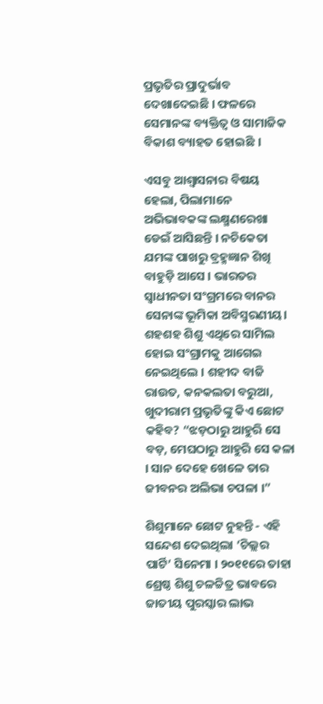ପ୍ରଭୃତିର ପ୍ରାଦୁର୍ଭାବ ଦେଖାଦେଇଛି । ଫଳରେ ସେମାନଙ୍କ ବ୍ୟକ୍ତିତ୍ୱ ଓ ସାମାଜିକ ବିକାଶ ବ୍ୟାହତ ହୋଇଛି ।

ଏସବୁ ଆଶ୍ୱାସନାର ବିଷୟ ହେଲା, ପିଲାମାନେ ଅଭିଭାବକଙ୍କ ଲକ୍ଷ୍ମଣରେଖା ଡେଇଁ ଆସିଛନ୍ତି । ନଚିକେତା ଯମଙ୍କ ପାଖରୁ ବ୍ରହ୍ମଜ୍ଞାନ ଶିଖି ବାହୁଡ଼ି ଆସେ । ଭାରତର ସ୍ୱାଧୀନତା ସଂଗ୍ରମରେ ବାନର ସେନାଙ୍କ ଭୂମିକା ଅବିସ୍ମରଣୀୟ। ଶହଶହ ଶିଶୁ ଏଥିରେ ସାମିଲ ହୋଇ ସଂଗ୍ରାମକୁ ଆଗେଇ ନେଇଥିଲେ । ଶହୀଦ ବାଜି ରାଉତ, କନକଲତା ବରୁଆ, ଖୁଦୀରାମ ପ୍ରଭୃତିଙ୍କୁ କିଏ ଛୋଟ କହିବ? “ଝଡ଼ଠାରୁ ଆହୁରି ସେ ବଡ଼, ମେଘଠାରୁ ଆହୁରି ସେ କଳା । ସାନ ଦେହେ ଖେଳେ ତାର ଜୀବନର ଅଲିଭା ଚପଳା ।”

ଶିଶୁମାନେ ଛୋଟ ନୁହନ୍ତି - ଏହି ସନ୍ଦେଶ ଦେଇଥିଲା ‘ଚିଲ୍ଲର ପାର୍ଟି’ ସିନେମା । ୨୦୧୧ରେ ତାହା ଶ୍ରେଷ୍ଠ ଶିଶୁ ଚଳଚ୍ଚିତ୍ର ଭାବରେ ଜାତୀୟ ପୁରସ୍କାର ଲାଭ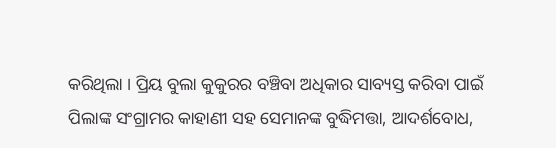କରିଥିଲା । ପ୍ରିୟ ବୁଲା କୁକୁରର ବଞ୍ଚିବା ଅଧିକାର ସାବ୍ୟସ୍ତ କରିବା ପାଇଁ ପିଲାଙ୍କ ସଂଗ୍ରାମର କାହାଣୀ ସହ ସେମାନଙ୍କ ବୁଦ୍ଧିମତ୍ତା, ଆଦର୍ଶବୋଧ,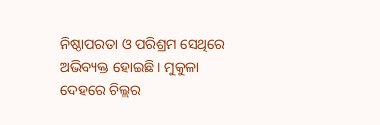ନିଷ୍ଠାପରତା ଓ ପରିଶ୍ରମ ସେଥିରେ ଅଭିବ୍ୟକ୍ତ ହୋଇଛି । ମୁକୁଳା ଦେହରେ ଚିଲ୍ଲର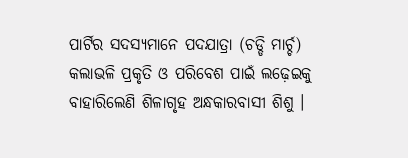ପାର୍ଟିର ସଦସ୍ୟମାନେ ପଦଯାତ୍ରା (ଚଡ୍ଡି ମାର୍ଚ୍ଚ) କଲାଭଳି ପ୍ରକୃତି ଓ ପରିବେଶ ପାଇଁ ଲଢ଼େଇକୁ ବାହାରିଲେଣି ଶିଳାଗୃହ ଅନ୍ଧକାରବାସୀ ଶିଶୁ ।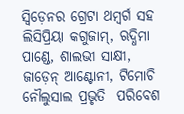ସ୍ୱିଡ଼େନର ଗ୍ରେଟା ଥମ୍ବର୍ଗ ସହ ଲିସିପ୍ରିୟା କଗୁଜାମ୍, ଋଦ୍ଧିମା ପାଣ୍ଡେ, ଶାଲଭୀ ସାକ୍ଷୀ, ଜାଡ଼େନ୍ ଆଣ୍ଟୋନୀ, ଟିମୋଚି ନୌଲୁସାଲ ପ୍ରଭୃତି  ପରିବେଶ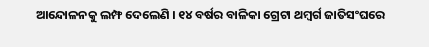ଆନ୍ଦୋଳନକୁ ଲମ୍ଫ ଦେଲେଣି । ୧୪ ବର୍ଷର ବାଳିକା ଗ୍ରେଟା ଥମ୍ବର୍ଗ ଜାତିସଂଘରେ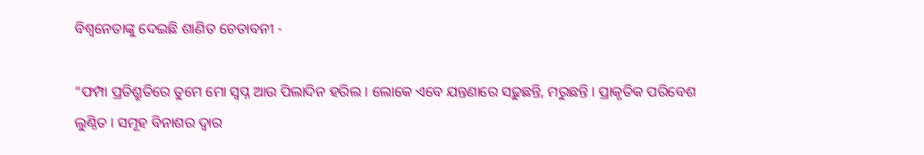ବିଶ୍ୱନେତାଙ୍କୁ ଦେଇଛି ଶାଣିତ ଚେତାବନୀ -

“ଫମ୍ପା ପ୍ରତିଶ୍ରୁତିରେ ତୁମେ ମୋ ସ୍ୱପ୍ନ ଆଉ ପିଲାଦିନ ହରିଲ । ଲୋକେ ଏବେ ଯନ୍ତଣାରେ ସଢ଼ୁଛନ୍ତି, ମରୁଛନ୍ତି । ପ୍ରାକୃତିକ ପରିବେଶ ଲୁଣ୍ଠିତ । ସମୂହ ବିନାଶର ଦ୍ୱାର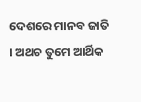ଦେଶରେ ମାନବ ଜାତି । ଅଥଚ ତୁମେ ଆର୍ଥିକ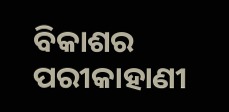ବିକାଶର ପରୀକାହାଣୀ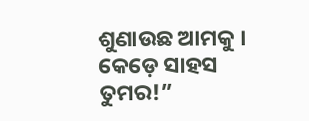ଶୁଣାଉଛ ଆମକୁ । କେଡ଼େ ସାହସ ତୁମର!”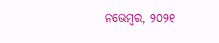ନଭେମ୍ବର, ୨୦୨୧